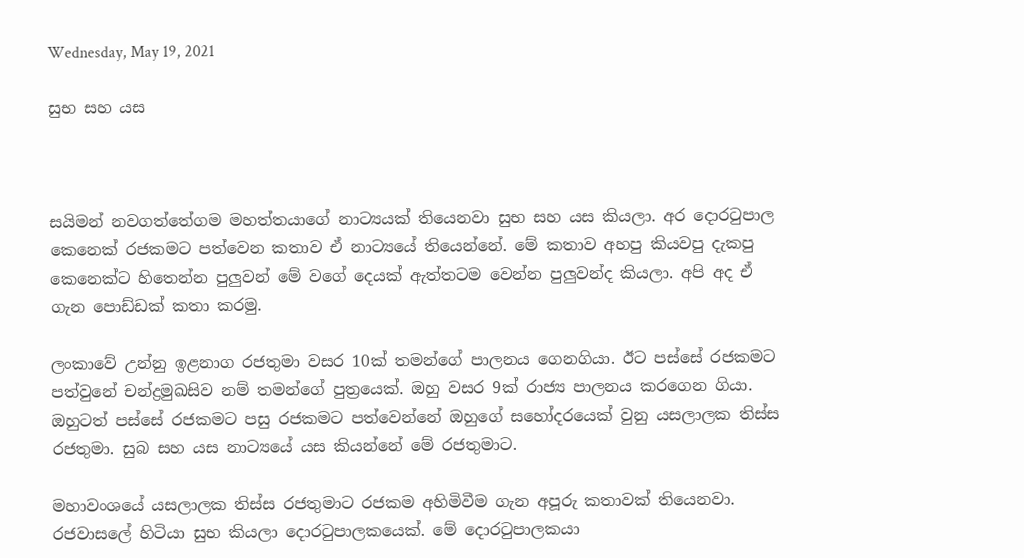Wednesday, May 19, 2021

සුභ සහ යස



සයිමන් නවගත්තේගම මහත්තයාගේ නාට්‍යයක් තියෙනවා සුභ සහ යස කියලා. අර දොරටුපාල කෙනෙක් රජකමට පත්වෙන කතාව ඒ නාට්‍යයේ තියෙන්නේ. මේ කතාව අහපු කියවපු දැකපු කෙනෙක්ට හිතෙන්න පුලුවන් මේ වගේ දෙයක් ඇත්තටම වෙන්න පුලුවන්ද කියලා. අපි අද ඒ ගැන පොඩ්ඩක් කතා කරමු.

ලංකාවේ උන්නු ඉළනාග රජතුමා වසර 10ක් තමන්ගේ පාලනය ගෙනගියා. ඊට පස්සේ රජකමට පත්වුනේ චන්ද්‍රමුඛසිව නම් තමන්ගේ පුත්‍රයෙක්. ඔහු වසර 9ක් රාජ්‍ය පාලනය කරගෙන ගියා. ඔහුටත් පස්සේ රජකමට පසු රජකමට පත්වෙන්නේ ඔහුගේ සහෝදරයෙක් වුනු යසලාලක තිස්ස රජතුමා. සුබ සහ යස නාට්‍යයේ යස කියන්නේ මේ රජතුමාට.

මහාවංශයේ යසලාලක තිස්ස රජතුමාට රජකම අහිමිවීම ගැන අපූරු කතාවක් තියෙනවා. රජවාසලේ හිටියා සුභ කියලා දොරටුපාලකයෙක්. මේ දොරටුපාලකයා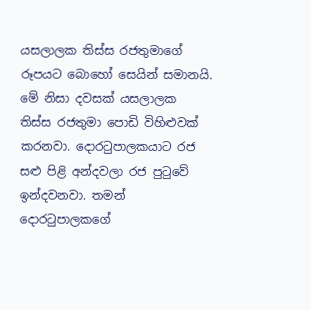යසලාලක තිස්ස රජතුමාගේ රූපයට බොහෝ සෙයින් සමානයි. මේ නිසා දවසක් යසලාලක තිස්ස රජතුමා පොඩි විහිළුවක් කරනවා. දොරටුපාලකයාට රජ සළු පිළි අන්දවලා රජ පුටුවේ ඉන්දවනවා. තමන් දොරටුපාලකගේ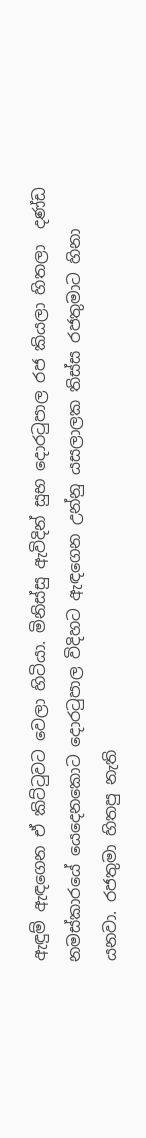ඇඳුම් ඇඳගෙන ඒ කිට්ටුවට වෙලා හිටියා. මිනිස්සු ඇවිදින් සුභ දොරටුපාල රජ කියලා හිතලා  දණ්ඩ නමස්කාරයේ යෙදෙනකොට දොරටුපාල විදිහට ඇඳගෙන උන්නු යසලාලක තිස්ස රජතුමාට හිනා යනවා. රජතුමා හිතපු නැති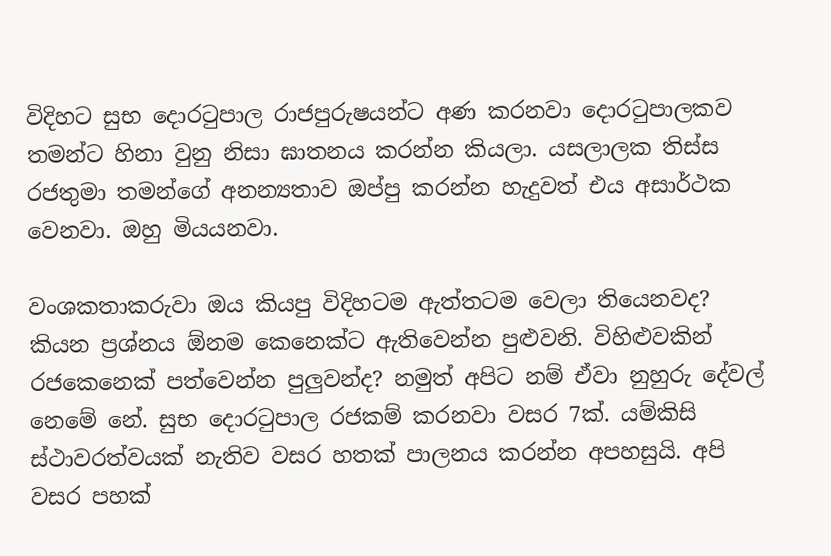විදිහට සුභ දොරටුපාල රාජපුරුෂයන්ට අණ කරනවා දොරටුපාලකව තමන්ට හිනා වුනු නිසා ඝාතනය කරන්න කියලා. යසලාලක තිස්ස රජතුමා තමන්ගේ අනන්‍යතාව ඔප්පු කරන්න හැදුවත් එය අසාර්ථක වෙනවා. ඔහු මියයනවා.

වංශකතාකරුවා ඔය කියපු විදිහටම ඇත්තටම වෙලා තියෙනවද? කියන ප්‍රශ්නය ඕනම කෙනෙක්ට ඇතිවෙන්න පුළුවනි. විහිළුවකින් රජකෙනෙක් පත්වෙන්න පුලුවන්ද? නමුත් අපිට නම් ඒවා නුහුරු දේවල් නෙමේ නේ. සුභ දොරටුපාල රජකම් කරනවා වසර 7ක්. යම්කිසි ස්ථාවරත්වයක් නැතිව වසර හතක් පාලනය කරන්න අපහසුයි. අපි වසර පහක්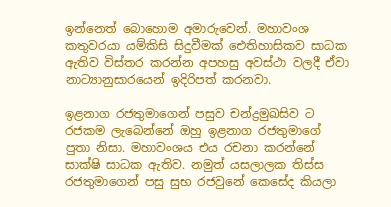ඉන්නෙත් බොහොම අමාරුවෙන්. මහාවංශ කතුවරයා යම්කිසි සිදුවීමක් ඓතිහාසිකව සාධක ඇතිව විස්තර කරන්න අපහසු අවස්ථා වලදී ඒවා නාට්‍යානුසාරයෙන් ඉදිරිපත් කරනවා.

ඉළනාග රජතුමාගෙන් පසුව චන්ද්‍රමුඛසිව ට රජකම ලැබෙන්නේ ඔහු ඉළනාග රජතුමාගේ පුතා නිසා. මහාවංශය එය රචනා කරන්නේ සාක්ෂි සාධක ඇතිව. නමුත් යසලාලක තිස්ස රජතුමාගෙන් පසු සුභ රජවුනේ කෙසේද කියලා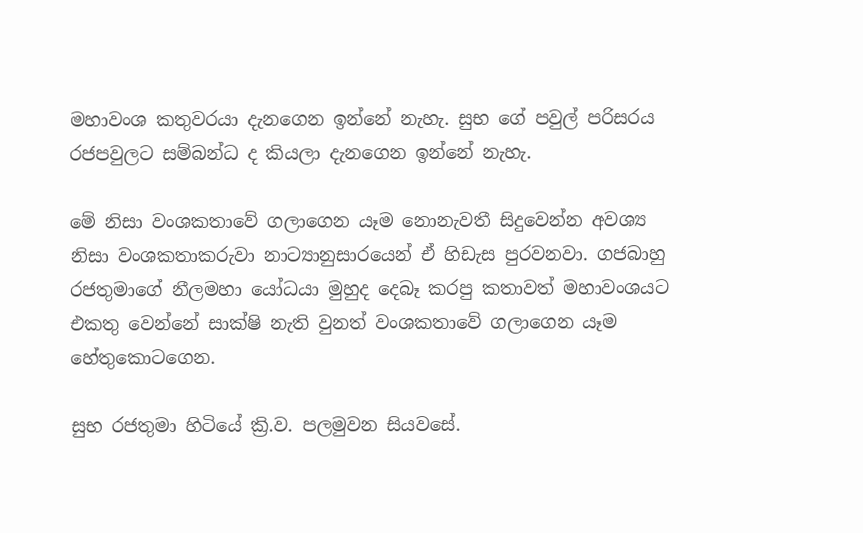මහාවංශ කතුවරයා දැනගෙන ඉන්නේ නැහැ. සුභ ගේ පවුල් පරිසරය රජපවුලට සම්බන්ධ ද කියලා දැනගෙන ඉන්නේ නැහැ.

මේ නිසා වංශකතාවේ ගලාගෙන යෑම නොනැවතී සිදුවෙන්න අවශ්‍ය නිසා වංශකතාකරුවා නාට්‍යානුසාරයෙන් ඒ හිඩැස පුරවනවා. ගජබාහු රජතුමාගේ නීලමහා යෝධයා මුහුද දෙබෑ කරපු කතාවත් මහාවංශයට එකතු වෙන්නේ සාක්ෂි නැති වුනත් වංශකතාවේ ගලාගෙන යෑම හේතුකොටගෙන.

සුභ රජතුමා හිටියේ ක්‍රි.ව. පලමුවන සියවසේ.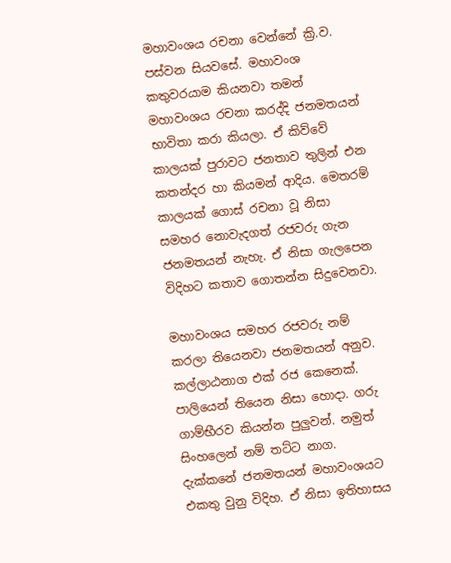මහාවංශය රචනා වෙන්නේ ක්‍රි.ව. පස්වන සියවසේ. මහාවංශ කතුවරයාම කියනවා තමන් මහාවංශය රචනා කරද්දි ජනමතයන් භාවිතා කරා කියලා. ඒ කිව්වේ කාලයක් පුරාවට ජනතාව තුලින් එන කතන්දර හා කියමන් ආදිය. මෙතරම් කාලයක් ගොස් රචනා වූ නිසා සමහර නොවැදගත් රජවරු ගැන ජනමතයන් නැහැ. ඒ නිසා ගැලපෙන විදිහට කතාව ගොතන්න සිදුවෙනවා.

මහාවංශය සමහර රජවරු නම් කරලා තියෙනවා ජනමතයන් අනුව. කල්ලාඨනාග එක් රජ කෙනෙක්. පාලියෙන් තියෙන නිසා හොදා. ගරු ගාම්භීරව කියන්න පුලුවන්. නමුත් සිංහලෙන් නම් තට්ට නාග. දැක්කනේ ජනමතයන් මහාවංශයට එකතු වුනු විදිහ. ඒ නිසා ඉතිහාසය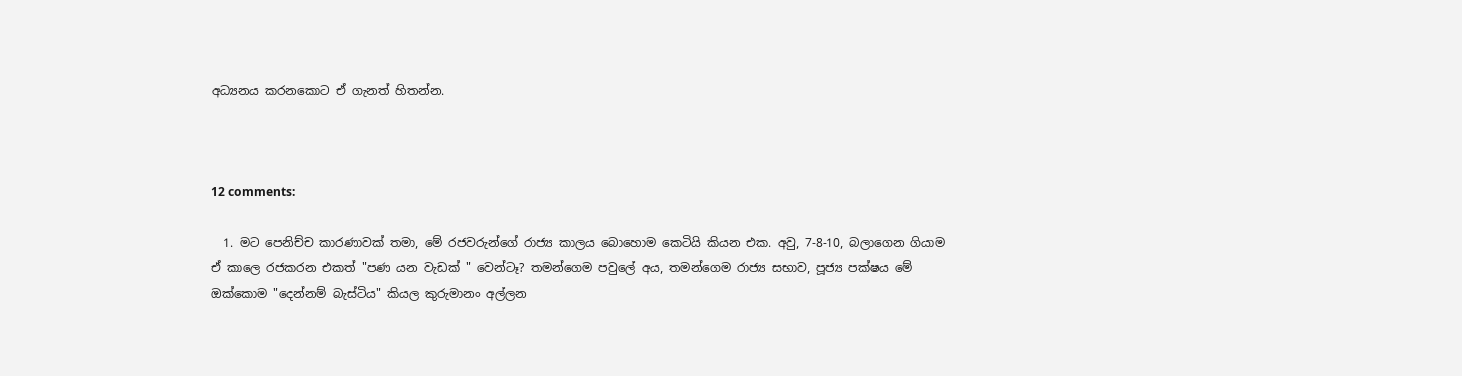අධ්‍යනය කරනකොට ඒ ගැනත් හිතන්න.



12 comments:

  1. මට පෙනිච්ච කාරණාවක් තමා, මේ රජවරුන්ගේ රාජ්‍ය කාලය බොහොම කෙටියි කියන එක. අවු, 7-8-10, බලාගෙන ගියාම ඒ කාලෙ රජකරන එකත් "පණ යන වැඩක් " වෙන්ටෑ? තමන්ගෙම පවුලේ අය, තමන්ගෙම රාජ්‍ය සභාව, පූජ්‍ය පක්ෂය මේ ඔක්කොම "දෙන්නම් බැස්ටිය" කියල කුරුමානං අල්ලන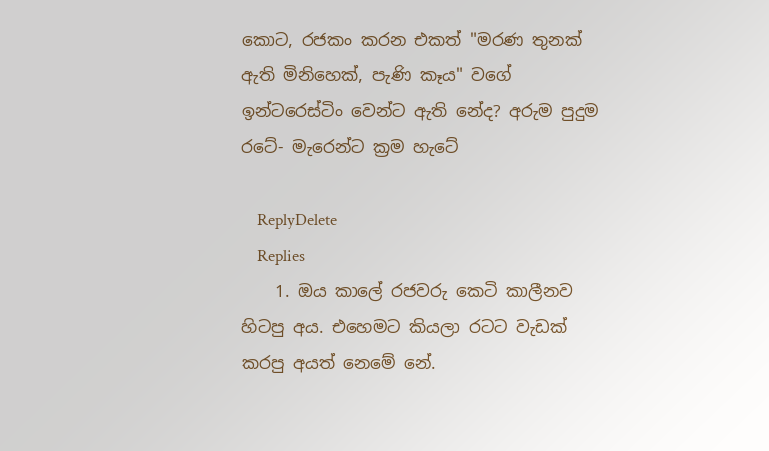කොට, රජකං කරන එකත් "මරණ තුනක් ඇති මිනිහෙක්, පැණි කෑය" වගේ ඉන්ටරෙස්ටිං වෙන්ට ඇති නේද? අරුම පුදුම රටේ- මැරෙන්ට ක්‍රම හැටේ

    ReplyDelete
    Replies
    1. ඔය කාලේ රජවරු කෙටි කාලීනව හිටපු අය. එහෙමට කියලා රටට වැඩක් කරපු අයත් නෙමේ නේ.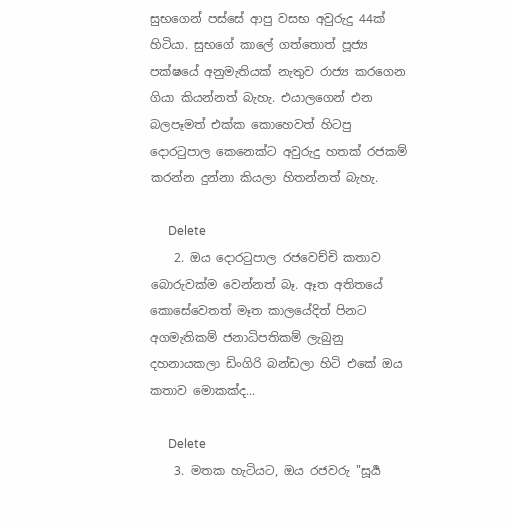සුභගෙන් පස්සේ ආපු වසභ අවුරුදු 44ක් හිටියා. සුභගේ කාලේ ගත්තොත් පූජ්‍ය පක්ෂයේ අනුමැතියක් නැතුව රාජ්‍ය කරගෙන ගියා කියන්නත් බැහැ. එයාලගෙන් එන බලපෑමත් එක්ක කොහෙවත් හිටපු දොරටුපාල කෙනෙක්ට අවුරුදු හතක් රජකම් කරන්න දුන්නා කියලා හිතන්නත් බැහැ.

      Delete
    2. ඔය දොරටුපාල රජවෙච්චි කතාව බොරුවක්ම වෙන්නත් බෑ. ඈත අතිතයේ කොසේවෙතත් මෑත කාලයේදිත් පිනට අගමැතිකම් ජනාධිපතිකම් ලැබුනු දහනායකලා ඩිංගිරි බන්ඩලා හිටි එකේ ඔය කතාව මොකක්ද...

      Delete
    3. මතක හැටියට, ඔය රජවරු "සූර්‍ය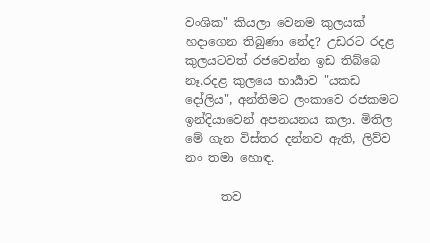වංශික" කියලා වෙනම කුලයක් හදාගෙන තිබුණා නේද? උඩරට රදළ කුලයටවත් රජවෙන්න ඉඩ තිබ්බෙ නෑ.රදළ කුලයෙ භාර්‍යාව "යකඩ දෝලිය", අන්තිමට ලංකාවෙ රජකමට ඉන්දියාවෙන් අපනයනය කලා. මිතිල මේ ගැන විස්තර දන්නව ඇති, ලිව්ව නං තමා හොඳ.

      තව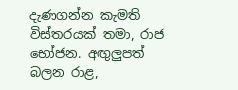දැණගන්න කැමති විස්තරයක් තමා, රාජ භෝජන. අඟුලුපත් බලන රාළ,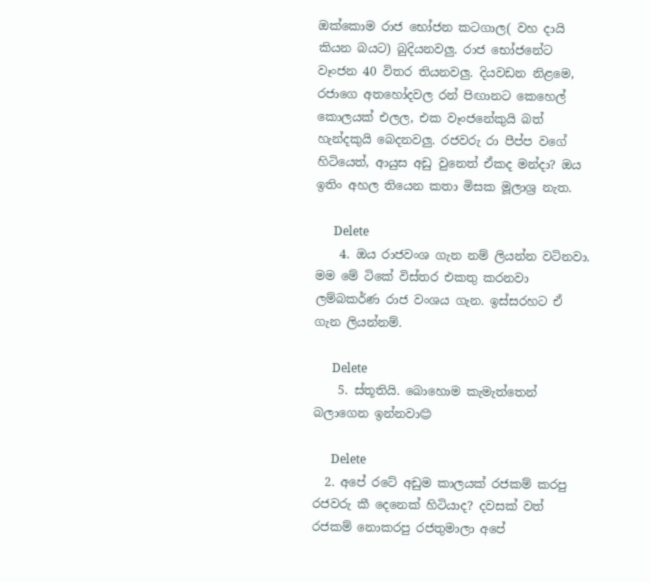ඔක්කොම රාජ භෝජන කටගාල( වහ දායි කියන බයට) බුදියනවලු. රාජ භෝජනේට වෑංජන 40 විතර තියනවලු. දියවඩන නිළමෙ, රජාගෙ අතහෝදවල රන් පිඟානට කෙහෙල් කොලයක් එලල, එක වෑංජනේකුයි බත් හැන්දකුයි බෙදනවලු. රජවරු රා පීප්ප වගේ හිටියෙත්, ආයුස අඩු වුනෙත් ඒකද මන්දා? ඔය ඉතිං අහල තියෙන කතා මිසක මූලාශ්‍ර නැත.

      Delete
    4. ඔය රාජවංශ ගැන නම් ලියන්න වටිනවා. මම මේ ටිකේ විස්තර එකතු කරනවා ලම්බකර්ණ රාජ වංශය ගැන. ඉස්සරහට ඒ ගැන ලියන්නම්.

      Delete
    5. ස්තූතියි. බොහොම කැමැත්තෙන් බලාගෙන ඉන්නවා😊

      Delete
  2. අපේ රටේ අඩුම කාලයක් රජකම් කරපු රජවරු කී දෙනෙක් හිටියාද? දවසක් වත් රජකම් නොකරපු රජතුමාලා අපේ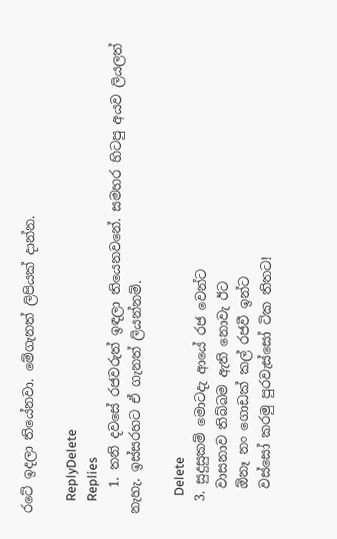රටේ ඉදලා තියේනවා. මේගැනත් ලිපියක් දාන්න.

    ReplyDelete
    Replies
    1. තනි දවසේ රජවරුත් ඉඳලා තියෙනවනේ. සමහර හිටපු අයව ලියලත් නැහැ. ඉස්සරහට ඒ ගැනත් ලියන්නම්.

      Delete
  3. සුදුසුකම් මොටදැ ආයේ රජ වෙන්ට
    වාසනාව තිබ්බම ඇති නොවැ ඊට
    ඕනෑ නං ගොඩක් කල් රජවී ඉන්ට
    වස්සෝ කරමු පුරවැස්සෝ ටික තිතට!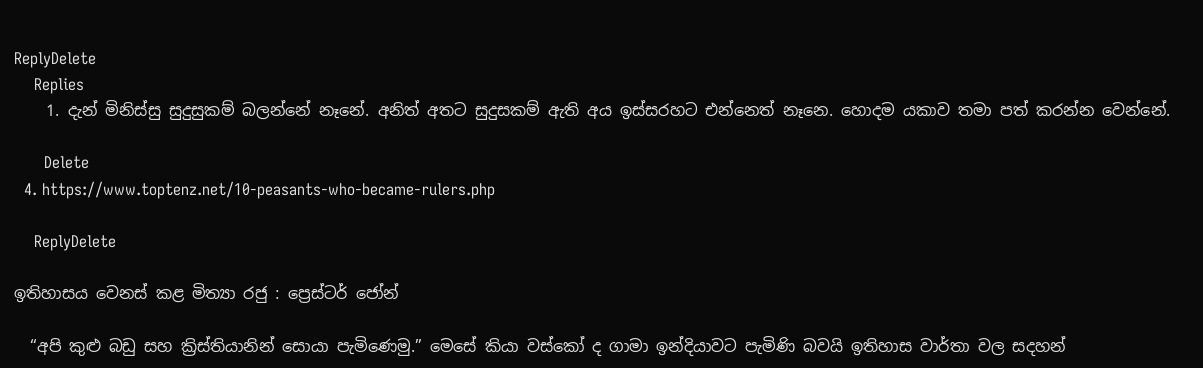ReplyDelete
    Replies
    1. දැන් මිනිස්සු සුදුසුකම් බලන්නේ නෑනේ. අනිත් අතට සුදුසකම් ඇති අය ඉස්සරහට එන්නෙත් නෑනෙ. හොදම යකාව තමා පත් කරන්න වෙන්නේ.

      Delete
  4. https://www.toptenz.net/10-peasants-who-became-rulers.php

    ReplyDelete

ඉතිහාසය වෙනස් කළ මිත්‍යා රජු : ප්‍රෙස්ටර් ජෝන්

  “අපි කුළු බඩු සහ ක්‍රිස්තියානින් සොයා පැමිණෙමු.” මෙසේ කියා වස්කෝ ද ගාමා ඉන්දියාවට පැමිණි බවයි ඉතිහාස වාර්තා වල සදහන්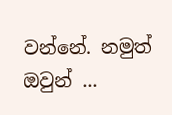වන්නේ. නමුත් ඔවුන් ...